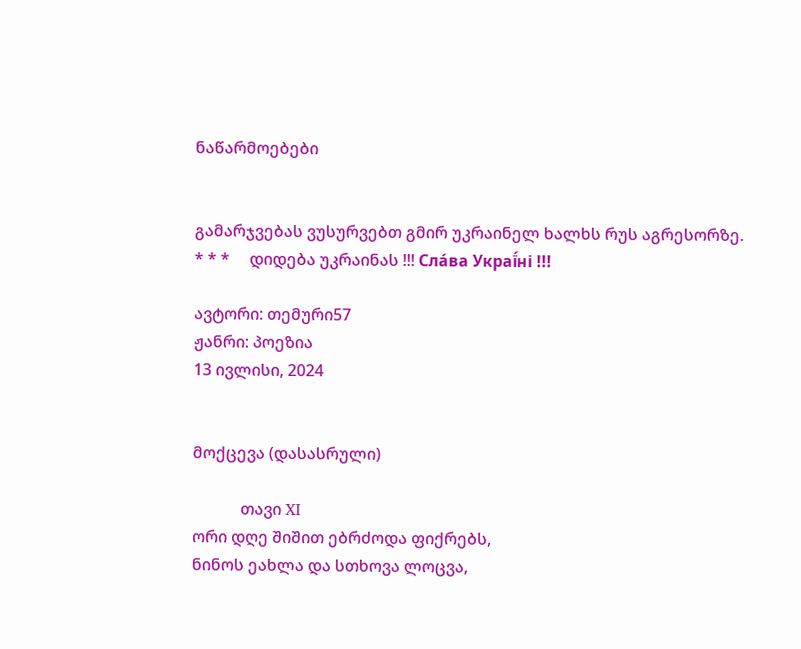ნაწარმოებები


გამარჯვებას ვუსურვებთ გმირ უკრაინელ ხალხს რუს აგრესორზე.     * * *     დიდება უკრაინას !!! Сла́ва Украї́ні !!!

ავტორი: თემური57
ჟანრი: პოეზია
13 ივლისი, 2024


მოქცევა (დასასრული)

            თავი XI
ორი დღე შიშით ებრძოდა ფიქრებს,
ნინოს ეახლა და სთხოვა ლოცვა,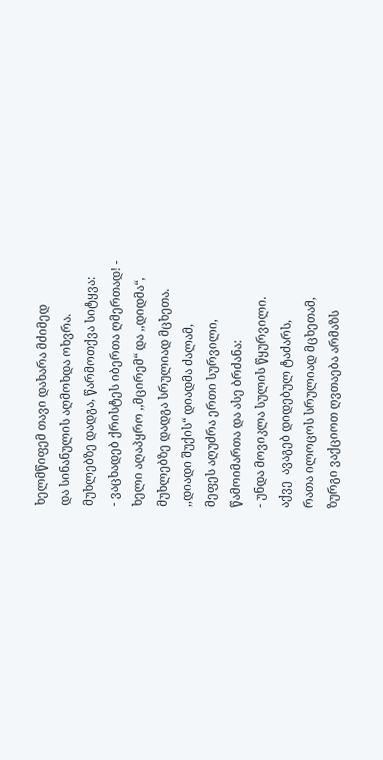ხელმწიფემ თავი დახარა მძიმედ
და სინანულის აღმოხდა ოხვრა.
მუხლებზე დადგა, წარმოთქვა სიტყვა:
- ვაცხადებ ქრისტეს იბერთა ღმერთად! -
ხელი აღაპყრო ,,მცირემ“ და ,,დიდმა“,
მუხლებზე დადგა სრულიად მცხეთა.
,,დიადი შუქის“ დიადმა ძალამ,
მეფეს აღუძრა ერთი სურვილი,
წამოიმართა და ასე ბრძანა:
- უნდა მოვიკლა სულის წყურვილი.
აქვე  ავაგებ დიდებულ ტაძარს,
რათა ილოცოს სრულიად მცხეთამ,
ზურგი ვაქციოთ ღვთაება არმაზს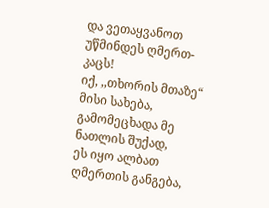და ვეთაყვანოთ უწმინდეს ღმერთ-კაცს!
იქ, ,,თხორის მთაზე“ მისი სახება,
გამომეცხადა მე ნათლის შუქად,
ეს იყო ალბათ ღმერთის განგება,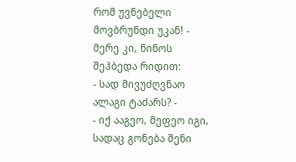რომ უვნებელი მოვბრუნდი უკან! -
მერე კი, ნინოს შეჰბედა რიდით:
- სად მივუძღვნაო ალაგი ტაძარს? -
- იქ ააგეო, მეფეო იგი,
სადაც გონება შენი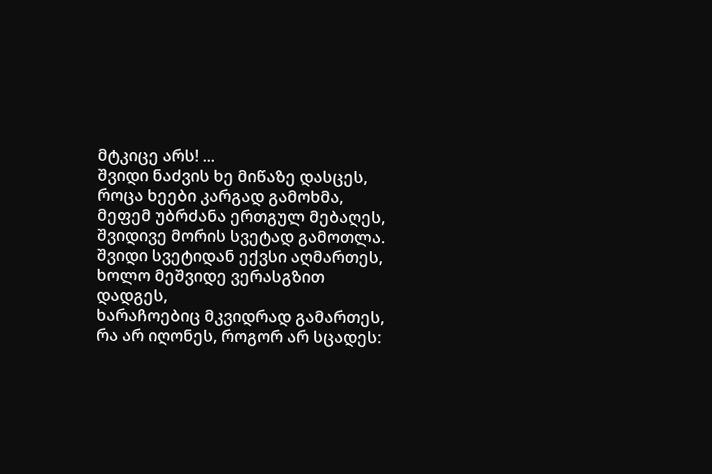მტკიცე არს! ...
შვიდი ნაძვის ხე მიწაზე დასცეს,
როცა ხეები კარგად გამოხმა,
მეფემ უბრძანა ერთგულ მებაღეს,
შვიდივე მორის სვეტად გამოთლა.
შვიდი სვეტიდან ექვსი აღმართეს,
ხოლო მეშვიდე ვერასგზით დადგეს,
ხარაჩოებიც მკვიდრად გამართეს,
რა არ იღონეს, როგორ არ სცადეს: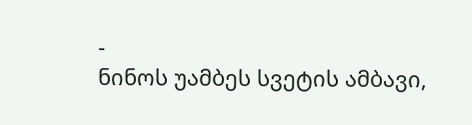-
ნინოს უამბეს სვეტის ამბავი,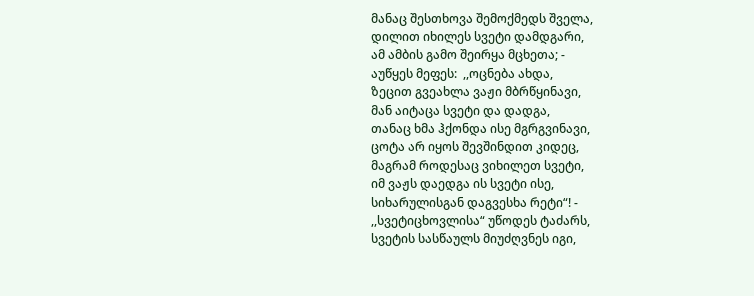მანაც შესთხოვა შემოქმედს შველა,
დილით იხილეს სვეტი დამდგარი,
ამ ამბის გამო შეირყა მცხეთა; -
აუწყეს მეფეს:  ,,ოცნება ახდა,
ზეცით გვეახლა ვაჟი მბრწყინავი,
მან აიტაცა სვეტი და დადგა,
თანაც ხმა ჰქონდა ისე მგრგვინავი,
ცოტა არ იყოს შევშინდით კიდეც,
მაგრამ როდესაც ვიხილეთ სვეტი,
იმ ვაჟს დაედგა ის სვეტი ისე,
სიხარულისგან დაგვესხა რეტი“! -
,,სვეტიცხოვლისა“ უწოდეს ტაძარს,
სვეტის სასწაულს მიუძღვნეს იგი,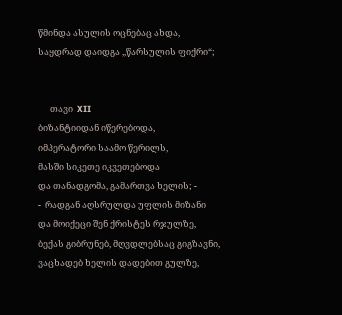წმინდა ასულის ოცნებაც ახდა,
საყდრად დაიდგა ,,წარსულის ფიქრი“;


      თავი  XII
ბიზანტიიდან იწერებოდა,
იმპერატორი საამო წერილს,
მასში სიკეთე იკვეთებოდა
და თანადგომა, გამართვა ხელის; -
-  რადგან აღსრულდა უფლის მიზანი
და მოიქეცი შენ ქრისტეს რჯულზე,
ბექას გიბრუნებ, მღვდლებსაც გიგზავნი,
ვაცხადებ ხელის დადებით გულზე,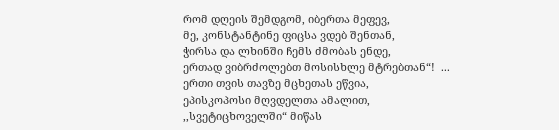რომ დღეის შემდგომ, იბერთა მეფევ,
მე, კონსტანტინე ფიცსა ვდებ შენთან,
ჭირსა და ლხინში ჩემს ძმობას ენდე,
ერთად ვიბრძოლებთ მოსისხლე მტრებთან“!  ...
ერთი თვის თავზე მცხეთას ეწვია,
ეპისკოპოსი მღვდელთა ამალით,
,,სვეტიცხოველში“ მიწას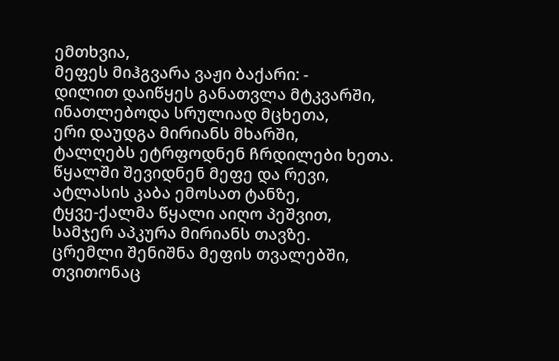ემთხვია,
მეფეს მიჰგვარა ვაჟი ბაქარი: -
დილით დაიწყეს განათვლა მტკვარში,
ინათლებოდა სრულიად მცხეთა,
ერი დაუდგა მირიანს მხარში,
ტალღებს ეტრფოდნენ ჩრდილები ხეთა.
წყალში შევიდნენ მეფე და რევი,
ატლასის კაბა ემოსათ ტანზე,
ტყვე-ქალმა წყალი აიღო პეშვით,
სამჯერ აპკურა მირიანს თავზე.
ცრემლი შენიშნა მეფის თვალებში,
თვითონაც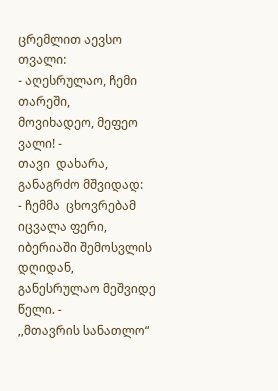ცრემლით აევსო თვალი:
- აღესრულაო, ჩემი  თარეში,
მოვიხადეო, მეფეო ვალი! -
თავი  დახარა, განაგრძო მშვიდად:
- ჩემმა  ცხოვრებამ იცვალა ფერი,
იბერიაში შემოსვლის დღიდან,
განესრულაო მეშვიდე წელი. -
,,მთავრის სანათლო“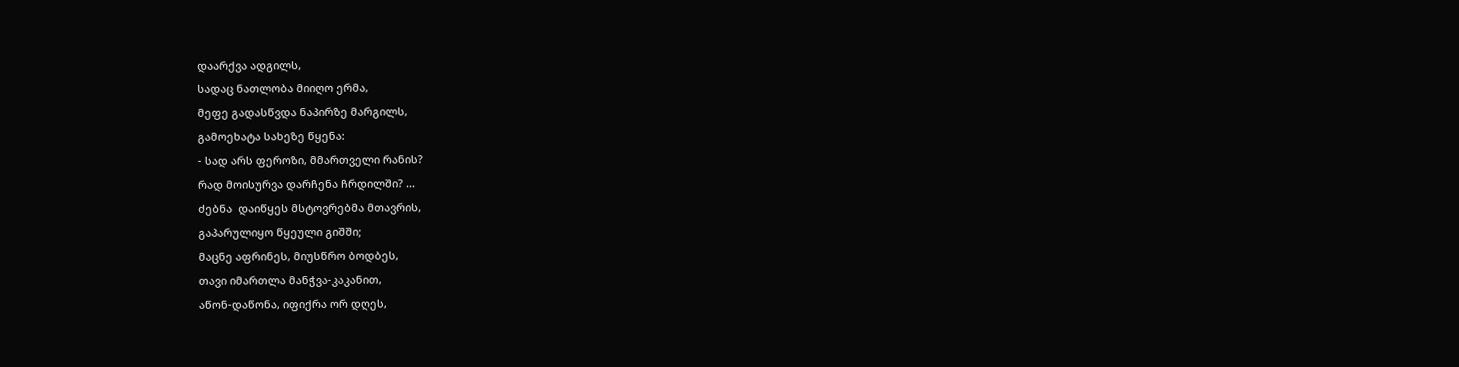დაარქვა ადგილს,
სადაც ნათლობა მიიღო ერმა,
მეფე გადასწვდა ნაპირზე მარგილს,
გამოეხატა სახეზე წყენა:
- სად არს ფეროზი, მმართველი რანის?
რად მოისურვა დარჩენა ჩრდილში? ...
ძებნა  დაიწყეს მსტოვრებმა მთავრის,
გაპარულიყო წყეული გიშში;
მაცნე აფრინეს, მიუსწრო ბოდბეს,
თავი იმართლა მანჭვა-კაკანით,
აწონ-დაწონა, იფიქრა ორ დღეს,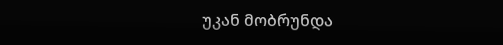უკან მობრუნდა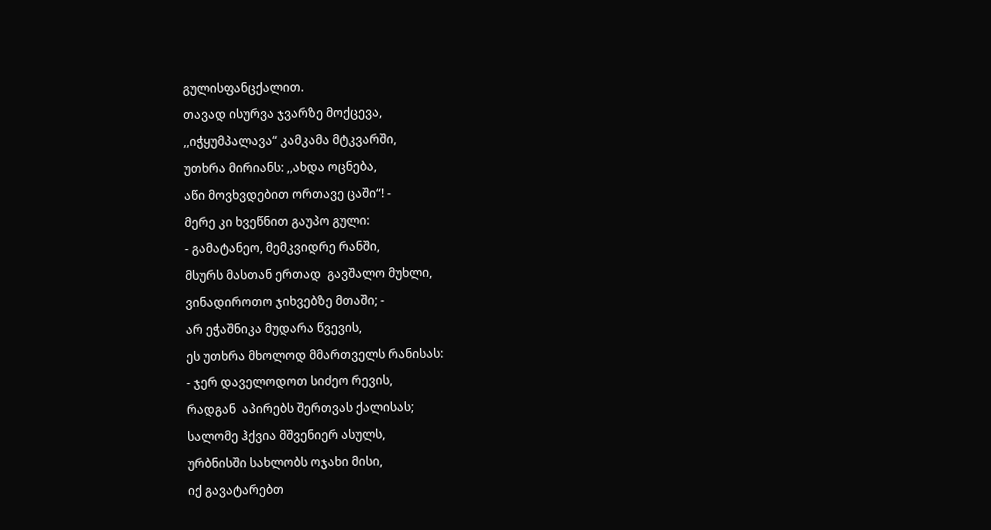გულისფანცქალით.
თავად ისურვა ჯვარზე მოქცევა,
,,იჭყუმპალავა“ კამკამა მტკვარში,
უთხრა მირიანს: ,,ახდა ოცნება,
აწი მოვხვდებით ორთავე ცაში“! -
მერე კი ხვეწნით გაუპო გული:
- გამატანეო, მემკვიდრე რანში,
მსურს მასთან ერთად  გავშალო მუხლი,
ვინადიროთო ჯიხვებზე მთაში; -
არ ეჭაშნიკა მუდარა წვევის,
ეს უთხრა მხოლოდ მმართველს რანისას:
- ჯერ დაველოდოთ სიძეო რევის,
რადგან  აპირებს შერთვას ქალისას;
სალომე ჰქვია მშვენიერ ასულს,
ურბნისში სახლობს ოჯახი მისი,
იქ გავატარებთ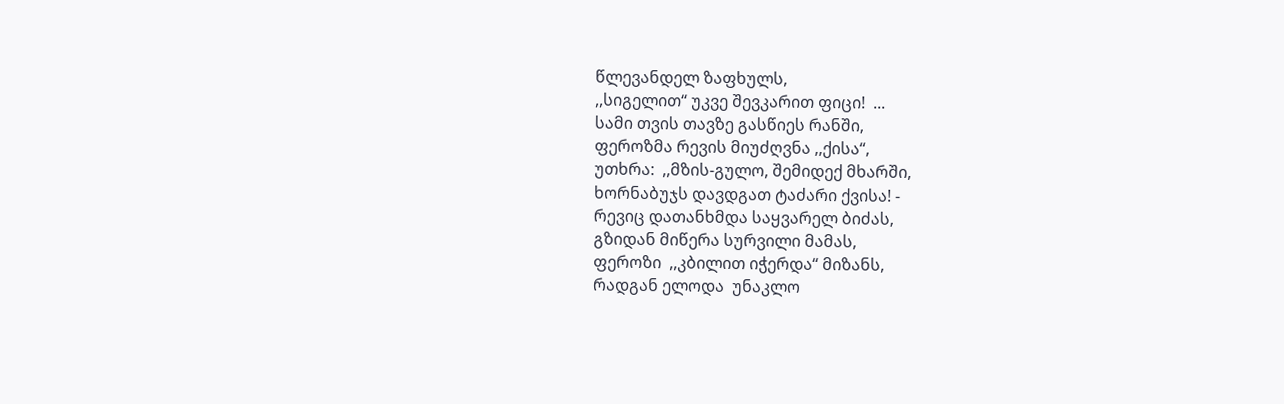წლევანდელ ზაფხულს,
,,სიგელით“ უკვე შევკარით ფიცი!  ...
სამი თვის თავზე გასწიეს რანში,
ფეროზმა რევის მიუძღვნა ,,ქისა“,
უთხრა:  ,,მზის-გულო, შემიდექ მხარში,
ხორნაბუჯს დავდგათ ტაძარი ქვისა! -
რევიც დათანხმდა საყვარელ ბიძას,
გზიდან მიწერა სურვილი მამას,
ფეროზი  ,,კბილით იჭერდა“ მიზანს,
რადგან ელოდა  უნაკლო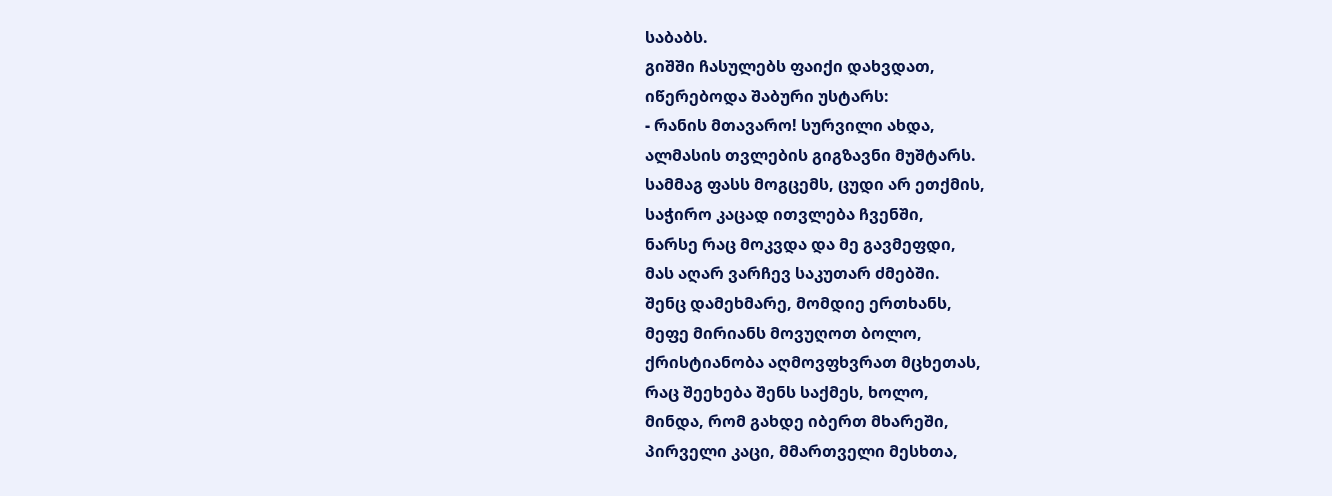საბაბს.
გიშში ჩასულებს ფაიქი დახვდათ,
იწერებოდა შაბური უსტარს:
- რანის მთავარო! სურვილი ახდა,
ალმასის თვლების გიგზავნი მუშტარს.
სამმაგ ფასს მოგცემს, ცუდი არ ეთქმის,
საჭირო კაცად ითვლება ჩვენში,
ნარსე რაც მოკვდა და მე გავმეფდი,
მას აღარ ვარჩევ საკუთარ ძმებში.
შენც დამეხმარე, მომდიე ერთხანს,
მეფე მირიანს მოვუღოთ ბოლო,
ქრისტიანობა აღმოვფხვრათ მცხეთას,
რაც შეეხება შენს საქმეს, ხოლო,
მინდა, რომ გახდე იბერთ მხარეში,
პირველი კაცი, მმართველი მესხთა,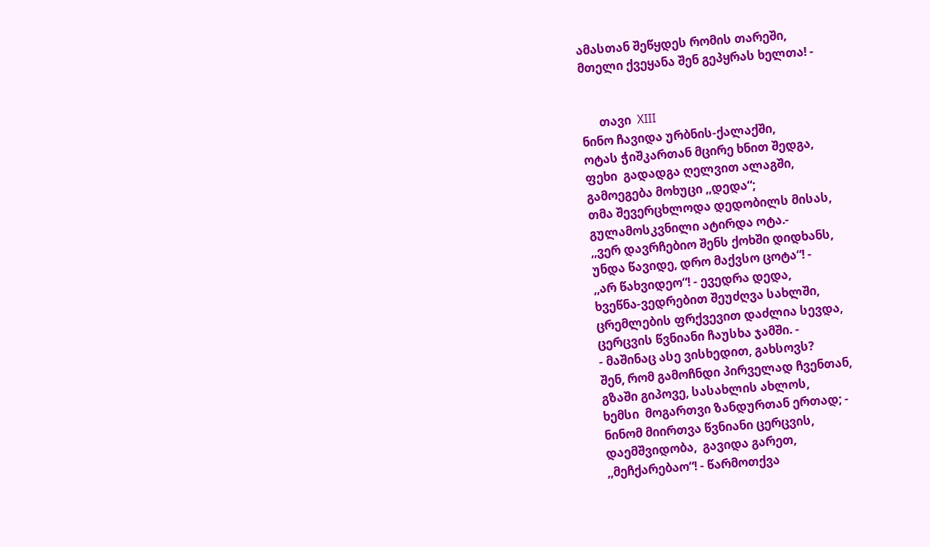ამასთან შეწყდეს რომის თარეში,
მთელი ქვეყანა შენ გეპყრას ხელთა! -


      თავი  XIII
ნინო ჩავიდა ურბნის-ქალაქში,
ოტას ჭიშკართან მცირე ხნით შედგა,
ფეხი  გადადგა ღელვით ალაგში,
გამოეგება მოხუცი ,,დედა“;
თმა შევერცხლოდა დედობილს მისას,
გულამოსკვნილი ატირდა ოტა.-
,,ვერ დავრჩებიო შენს ქოხში დიდხანს,
უნდა წავიდე, დრო მაქვსო ცოტა“! -
,,არ წახვიდეო“! - ევედრა დედა,
ხვეწნა-ვედრებით შეუძღვა სახლში,
ცრემლების ფრქვევით დაძლია სევდა,
ცერცვის წვნიანი ჩაუსხა ჯამში. -
- მაშინაც ასე ვისხედით, გახსოვს?
შენ, რომ გამოჩნდი პირველად ჩვენთან,
გზაში გიპოვე, სასახლის ახლოს,
ხემსი  მოგართვი ზანდურთან ერთად; -
ნინომ მიირთვა წვნიანი ცერცვის,
დაემშვიდობა,  გავიდა გარეთ,
,,მეჩქარებაო“! - წარმოთქვა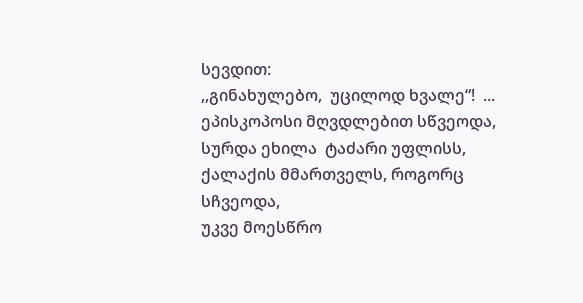სევდით:
,,გინახულებო,  უცილოდ ხვალე“!  ...
ეპისკოპოსი მღვდლებით სწვეოდა,
სურდა ეხილა  ტაძარი უფლისს,
ქალაქის მმართველს, როგორც სჩვეოდა,
უკვე მოესწრო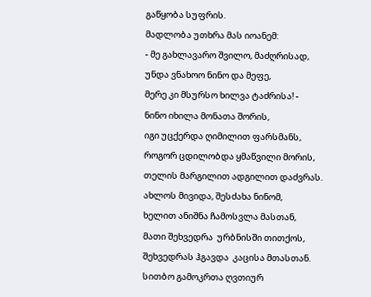გაწყობა სუფრის.
მადლობა უთხრა მას იოანემ:
- მე გახლავარო შვილო, მაძღრისად,
უნდა ვნახოო ნინო და მეფე,
მერე კი მსურსო ხილვა ტაძრისა! -
ნინო იხილა მონათა შორის,
იგი უცქერდა ღიმილით ფარსმანს,
როგორ ცდილობდა ყმაწვილი მორის,
თელის მარგილით ადგილით დაძვრას.
ახლოს მივიდა, შესძახა ნინომ,
ხელით ანიშნა ჩამოსვლა მასთან,
მათი შეხვედრა  ურბნისში თითქოს,
შეხვედრას ჰგავდა  კაცისა მთასთან.
სითბო გამოკრთა ღვთიურ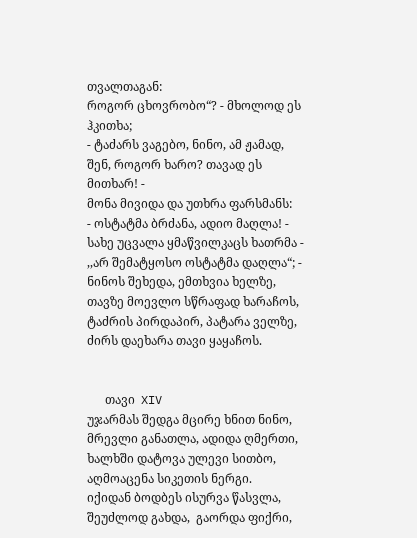თვალთაგან:
როგორ ცხოვრობო“? - მხოლოდ ეს ჰკითხა;
- ტაძარს ვაგებო, ნინო, ამ ჟამად,
შენ, როგორ ხარო? თავად ეს მითხარ! -
მონა მივიდა და უთხრა ფარსმანს:
- ოსტატმა ბრძანა, ადიო მაღლა! -
სახე უცვალა ყმაწვილკაცს ხათრმა -
,,არ შემატყოსო ოსტატმა დაღლა“; -
ნინოს შეხედა, ემთხვია ხელზე,
თავზე მოევლო სწრაფად ხარაჩოს,
ტაძრის პირდაპირ, პატარა ველზე,
ძირს დაეხარა თავი ყაყაჩოს.


      თავი  XIV
უჯარმას შედგა მცირე ხნით ნინო,
მრევლი განათლა, ადიდა ღმერთი,
ხალხში დატოვა ულევი სითბო,
აღმოაცენა სიკეთის ნერგი.
იქიდან ბოდბეს ისურვა წასვლა,
შეუძლოდ გახდა,  გაორდა ფიქრი,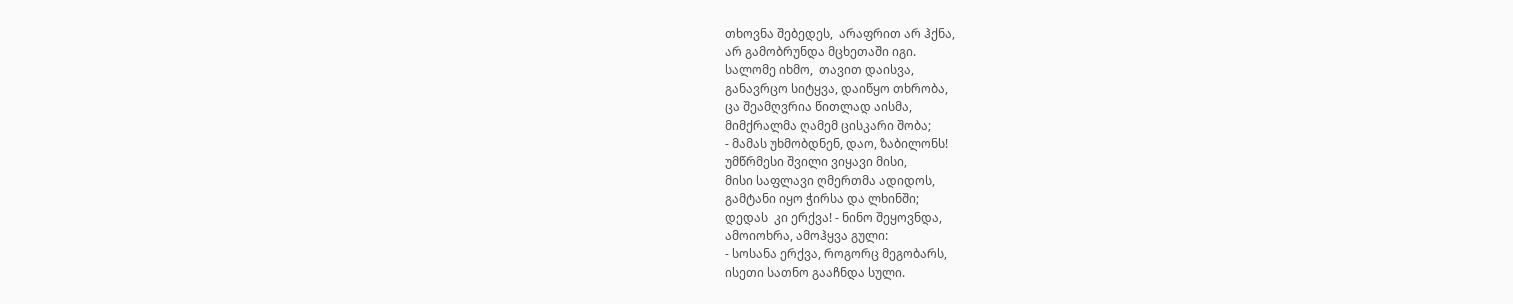თხოვნა შებედეს,  არაფრით არ ჰქნა,
არ გამობრუნდა მცხეთაში იგი.
სალომე იხმო,  თავით დაისვა,
განავრცო სიტყვა, დაიწყო თხრობა,
ცა შეამღვრია წითლად აისმა,
მიმქრალმა ღამემ ცისკარი შობა;
- მამას უხმობდნენ, დაო, ზაბილონს!
უმწრმესი შვილი ვიყავი მისი,
მისი საფლავი ღმერთმა ადიდოს,
გამტანი იყო ჭირსა და ლხინში;
დედას  კი ერქვა! - ნინო შეყოვნდა,
ამოიოხრა, ამოჰყვა გული:
- სოსანა ერქვა, როგორც მეგობარს,
ისეთი სათნო გააჩნდა სული.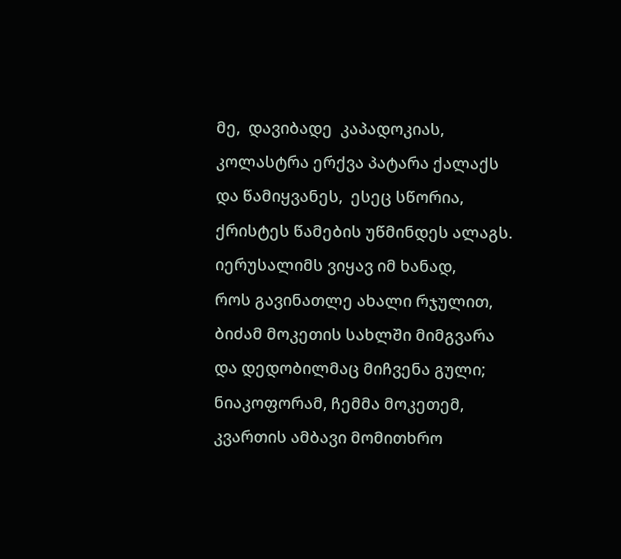მე,  დავიბადე  კაპადოკიას,
კოლასტრა ერქვა პატარა ქალაქს
და წამიყვანეს,  ესეც სწორია,
ქრისტეს წამების უწმინდეს ალაგს.
იერუსალიმს ვიყავ იმ ხანად,
როს გავინათლე ახალი რჯულით,
ბიძამ მოკეთის სახლში მიმგვარა
და დედობილმაც მიჩვენა გული;
ნიაკოფორამ, ჩემმა მოკეთემ,
კვართის ამბავი მომითხრო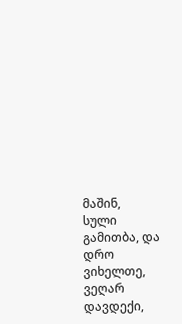მაშინ,
სული გამითბა, და დრო ვიხელთე,
ვეღარ დავდექი,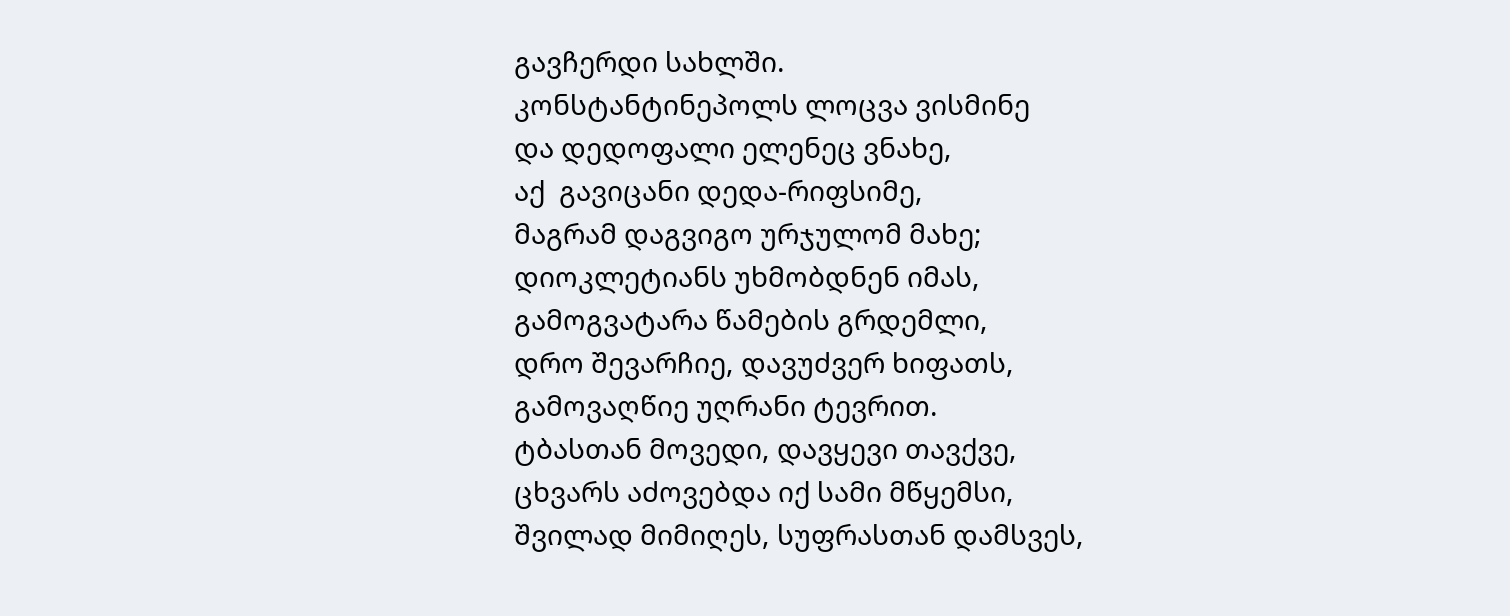გავჩერდი სახლში.
კონსტანტინეპოლს ლოცვა ვისმინე
და დედოფალი ელენეც ვნახე,
აქ  გავიცანი დედა-რიფსიმე,
მაგრამ დაგვიგო ურჯულომ მახე;
დიოკლეტიანს უხმობდნენ იმას,
გამოგვატარა წამების გრდემლი,
დრო შევარჩიე, დავუძვერ ხიფათს,
გამოვაღწიე უღრანი ტევრით.
ტბასთან მოვედი, დავყევი თავქვე,
ცხვარს აძოვებდა იქ სამი მწყემსი,
შვილად მიმიღეს, სუფრასთან დამსვეს,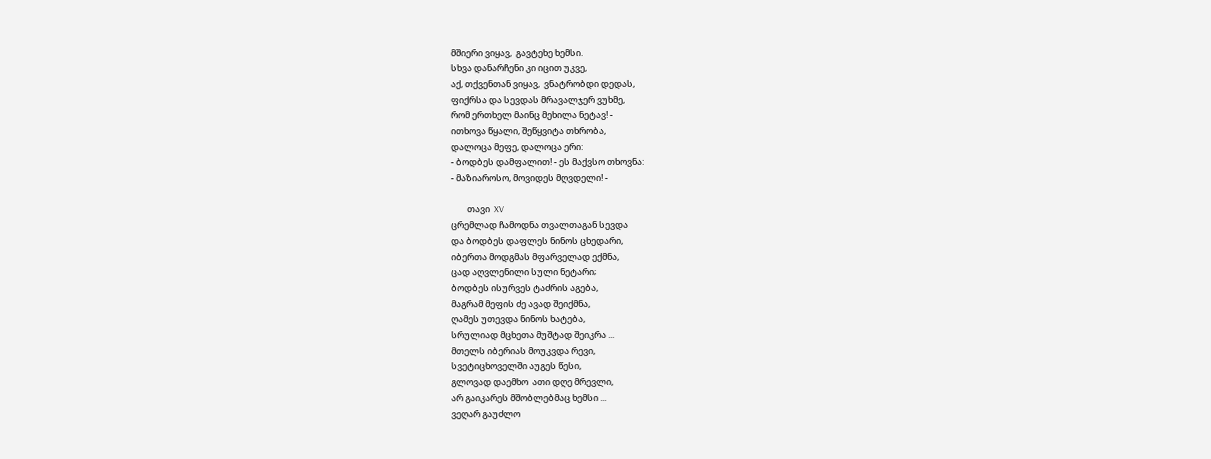მშიერი ვიყავ,  გავტეხე ხემსი.
სხვა დანარჩენი კი იცით უკვე,
აქ, თქვენთან ვიყავ,  ვნატრობდი დედას,
ფიქრსა და სევდას მრავალჯერ ვუხმე,
რომ ერთხელ მაინც მეხილა ნეტავ! -
ითხოვა წყალი, შეწყვიტა თხრობა,
დალოცა მეფე, დალოცა ერი:
- ბოდბეს დამფალით! - ეს მაქვსო თხოვნა:
- მაზიაროსო, მოვიდეს მღვდელი! -

        თავი  XV
ცრემლად ჩამოდნა თვალთაგან სევდა
და ბოდბეს დაფლეს ნინოს ცხედარი,
იბერთა მოდგმას მფარველად ექმნა,
ცად აღვლენილი სული ნეტარი;
ბოდბეს ისურვეს ტაძრის აგება,
მაგრამ მეფის ძე ავად შეიქმნა,
ღამეს უთევდა ნინოს ხატება,
სრულიად მცხეთა მუშტად შეიკრა ...
მთელს იბერიას მოუკვდა რევი,
სვეტიცხოველში აუგეს წესი,
გლოვად დაემხო  ათი დღე მრევლი,
არ გაიკარეს მშობლებმაც ხემსი ...
ვეღარ გაუძლო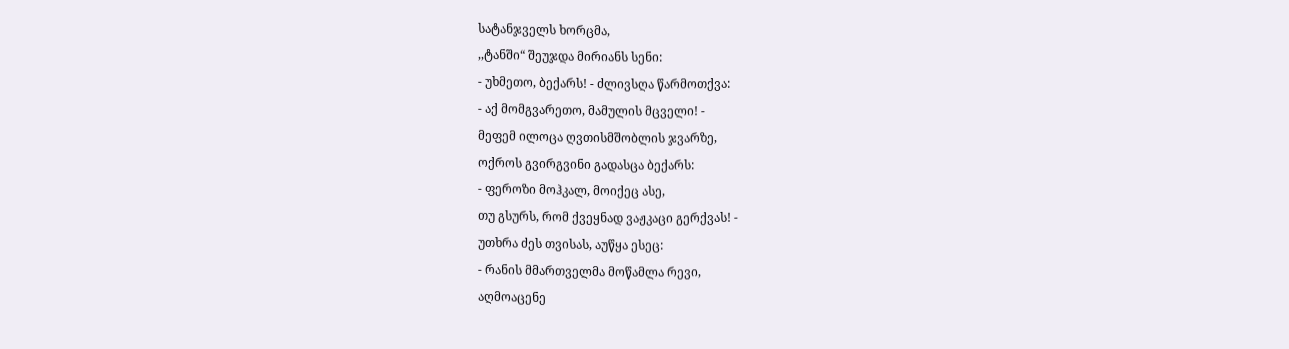სატანჯველს ხორცმა,
,,ტანში“ შეუჯდა მირიანს სენი:
- უხმეთო, ბექარს! - ძლივსღა წარმოთქვა:
- აქ მომგვარეთო, მამულის მცველი! -
მეფემ ილოცა ღვთისმშობლის ჯვარზე,
ოქროს გვირგვინი გადასცა ბექარს:
- ფეროზი მოჰკალ, მოიქეც ასე,
თუ გსურს, რომ ქვეყნად ვაჟკაცი გერქვას! -
უთხრა ძეს თვისას, აუწყა ესეც:
- რანის მმართველმა მოწამლა რევი,
აღმოაცენე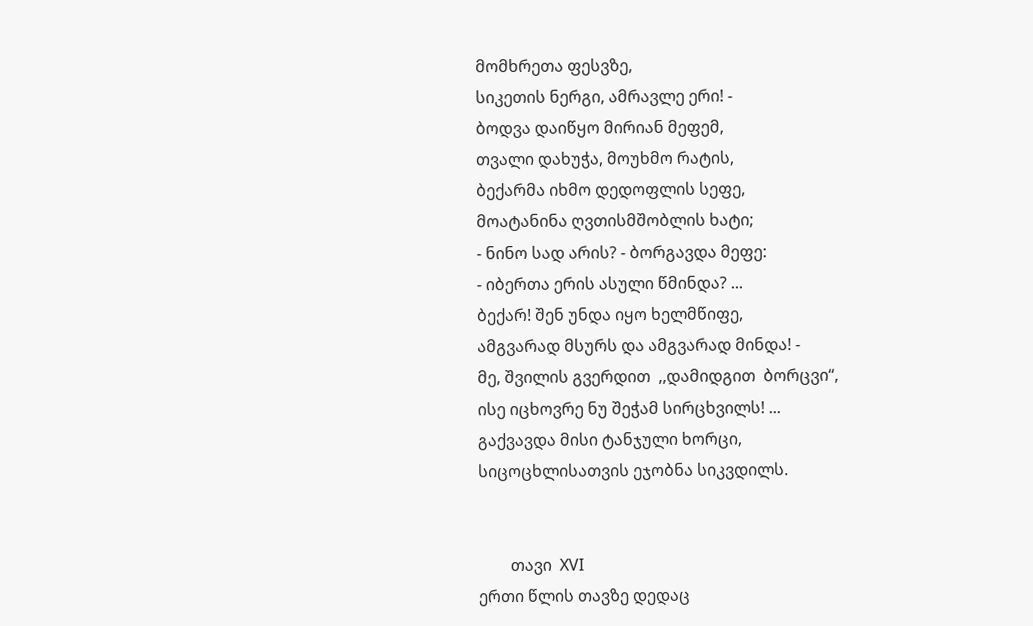მომხრეთა ფესვზე,
სიკეთის ნერგი, ამრავლე ერი! -
ბოდვა დაიწყო მირიან მეფემ,
თვალი დახუჭა, მოუხმო რატის,
ბექარმა იხმო დედოფლის სეფე,
მოატანინა ღვთისმშობლის ხატი;
- ნინო სად არის? - ბორგავდა მეფე:
- იბერთა ერის ასული წმინდა? ...
ბექარ! შენ უნდა იყო ხელმწიფე,
ამგვარად მსურს და ამგვარად მინდა! -
მე, შვილის გვერდით  ,,დამიდგით  ბორცვი“,
ისე იცხოვრე ნუ შეჭამ სირცხვილს! ...
გაქვავდა მისი ტანჯული ხორცი,
სიცოცხლისათვის ეჯობნა სიკვდილს.


        თავი  XVI
ერთი წლის თავზე დედაც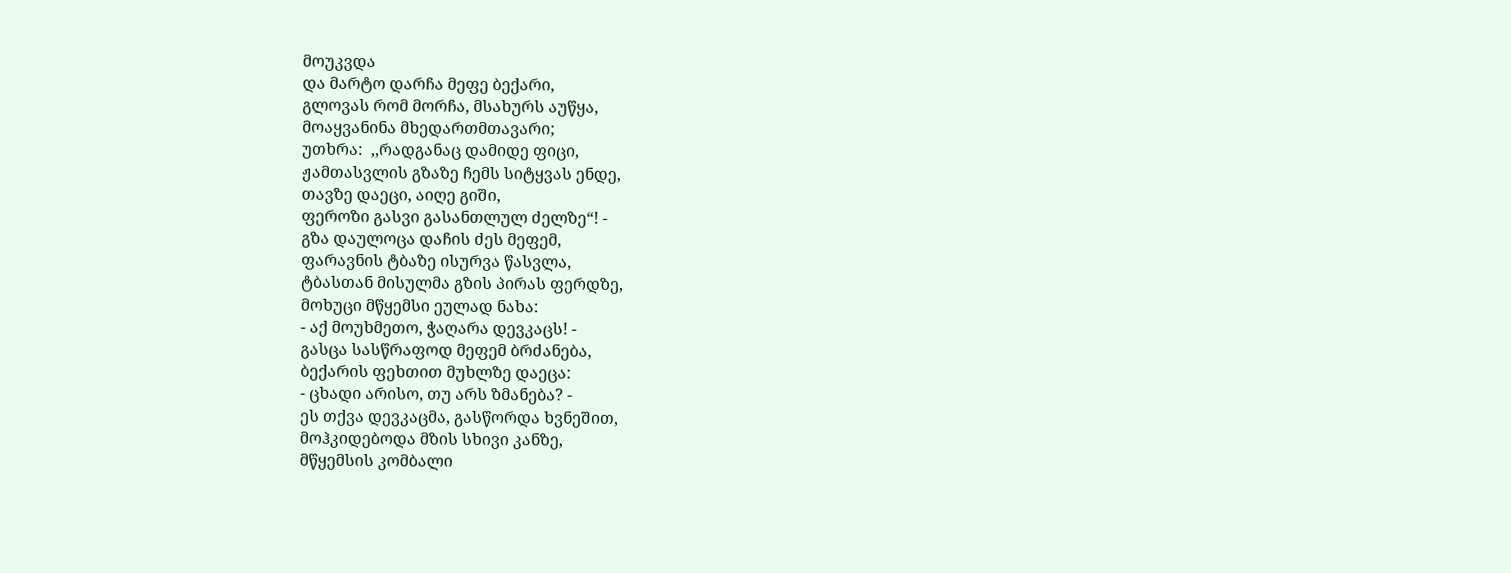მოუკვდა
და მარტო დარჩა მეფე ბექარი,
გლოვას რომ მორჩა, მსახურს აუწყა,
მოაყვანინა მხედართმთავარი;
უთხრა:  ,,რადგანაც დამიდე ფიცი,
ჟამთასვლის გზაზე ჩემს სიტყვას ენდე,
თავზე დაეცი, აიღე გიში,
ფეროზი გასვი გასანთლულ ძელზე“! -
გზა დაულოცა დაჩის ძეს მეფემ,
ფარავნის ტბაზე ისურვა წასვლა,
ტბასთან მისულმა გზის პირას ფერდზე,
მოხუცი მწყემსი ეულად ნახა:
- აქ მოუხმეთო, ჭაღარა დევკაცს! -
გასცა სასწრაფოდ მეფემ ბრძანება,
ბექარის ფეხთით მუხლზე დაეცა:
- ცხადი არისო, თუ არს ზმანება? -
ეს თქვა დევკაცმა, გასწორდა ხვნეშით,
მოჰკიდებოდა მზის სხივი კანზე,
მწყემსის კომბალი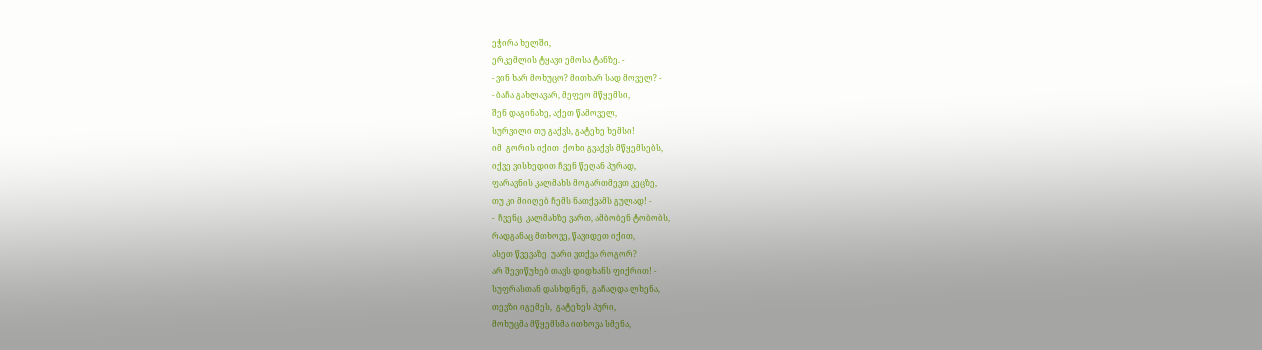ეჭირა ხელში,
ერკემლის ტყავი ემოსა ტანზე. -
- ვინ ხარ მოხუცო? მითხარ სად მოველ? -
- ბაჩა გახლავარ, მეფეო მწყემსი,
შენ დაგინახე, აქეთ წამოველ,
სურვილი თუ გაქვს, გატეხე ხემსი!
იმ  გორის იქით  ქოხი გვაქვს მწყემსებს,
იქვე ვისხედით ჩვენ წეღან პურად,
ფარავნის კალმახს მოგართმევთ კეცზე,
თუ კი მიიღებ ჩემს ნათქვამს გულად! -
-  ჩვენც  კალმახზე ვართ, ამბობენ ტობობს,
რადგანაც მთხოვე, წავიდეთ იქით,
ასეთ წვევაზე  უარი ვთქვა როგორ?
არ შევიწუხებ თავს დიდხანს ფიქრით! -
სუფრასთან დასხდნენ,  გაჩაღდა ლხენა,
თევზი იგემეს,  გატეხეს პური,
მოხუცმა მწყემსმა ითხოვა სმენა,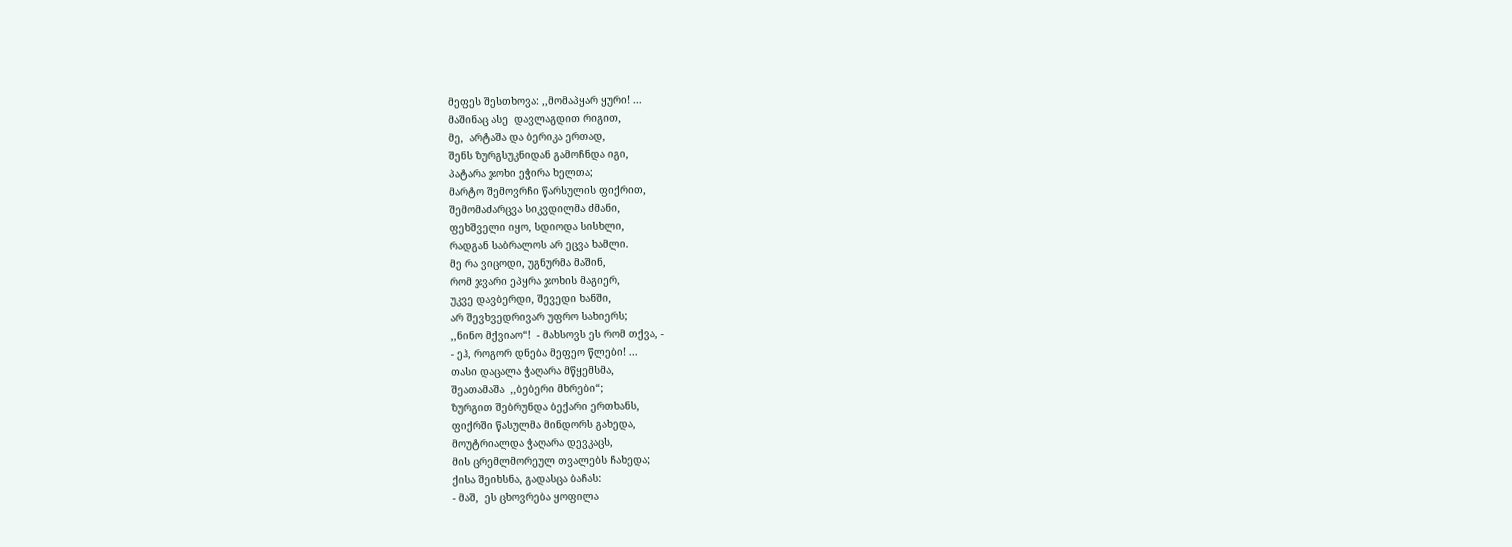მეფეს შესთხოვა: ,,მომაპყარ ყური! ...
მაშინაც ასე  დავლაგდით რიგით,
მე,  არტაშა და ბერიკა ერთად,
შენს ზურგსუკნიდან გამოჩნდა იგი,
პატარა ჯოხი ეჭირა ხელთა;
მარტო შემოვრჩი წარსულის ფიქრით,
შემომაძარცვა სიკვდილმა ძმანი,
ფეხშველი იყო, სდიოდა სისხლი,
რადგან საბრალოს არ ეცვა ხამლი.
მე რა ვიცოდი, უგნურმა მაშინ,
რომ ჯვარი ეპყრა ჯოხის მაგიერ,
უკვე დავბერდი, შევედი ხანში,
არ შევხვედრივარ უფრო სახიერს;
,,ნინო მქვიაო“!  - მახსოვს ეს რომ თქვა, -
- ეჰ, როგორ დნება მეფეო წლები! ...
თასი დაცალა ჭაღარა მწყემსმა,
შეათამაშა  ,,ბებერი მხრები“;
ზურგით შებრუნდა ბექარი ერთხანს,
ფიქრში წასულმა მინდორს გახედა,
მოუტრიალდა ჭაღარა დევკაცს,
მის ცრემლმორეულ თვალებს ჩახედა;
ქისა შეიხსნა, გადასცა ბაჩას:
- მაშ,  ეს ცხოვრება ყოფილა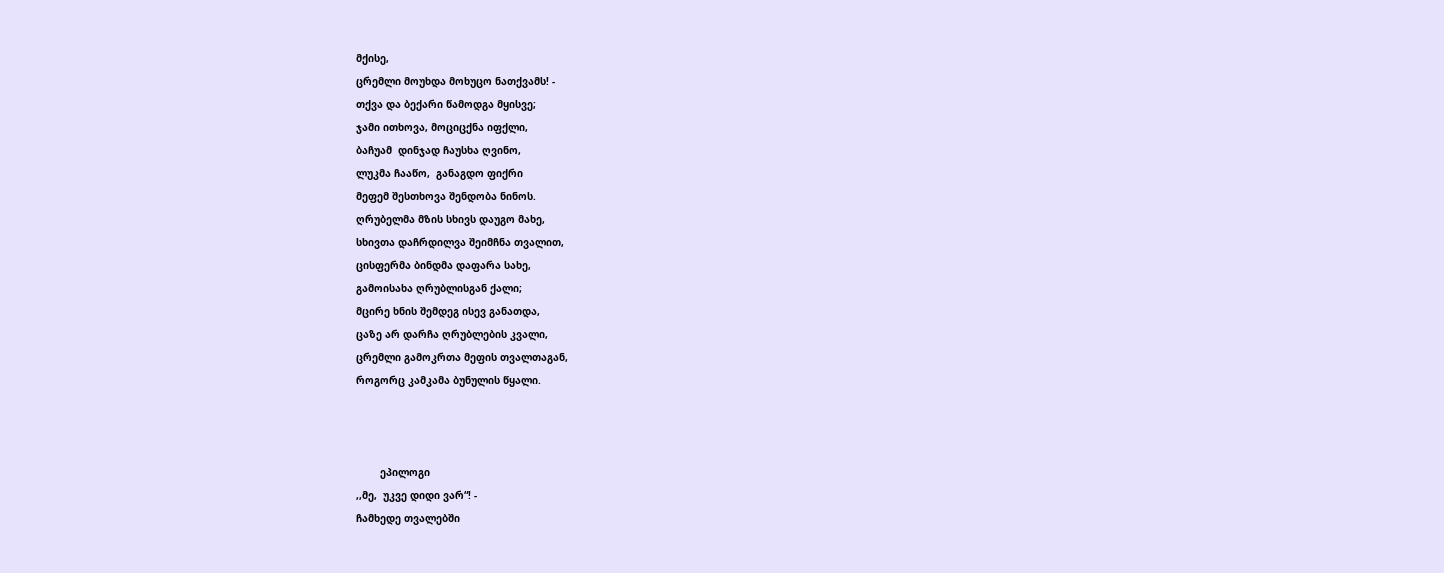მქისე,
ცრემლი მოუხდა მოხუცო ნათქვამს! -
თქვა და ბექარი წამოდგა მყისვე;
ჯამი ითხოვა, მოციცქნა იფქლი,
ბაჩუამ  დინჯად ჩაუსხა ღვინო,
ლუკმა ჩააწო,  განაგდო ფიქრი
მეფემ შესთხოვა შენდობა ნინოს.
ღრუბელმა მზის სხივს დაუგო მახე,
სხივთა დაჩრდილვა შეიმჩნა თვალით,
ცისფერმა ბინდმა დაფარა სახე,
გამოისახა ღრუბლისგან ქალი;
მცირე ხნის შემდეგ ისევ განათდა,
ცაზე არ დარჩა ღრუბლების კვალი,
ცრემლი გამოკრთა მეფის თვალთაგან,
როგორც კამკამა ბუნულის წყალი.



        ეპილოგი
,,მე,  უკვე დიდი ვარ“! -
ჩამხედე თვალებში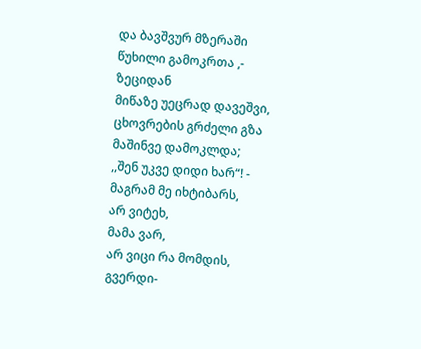და ბავშვურ მზერაში
წუხილი გამოკრთა ,-
ზეციდან
მიწაზე უეცრად დავეშვი,
ცხოვრების გრძელი გზა
მაშინვე დამოკლდა;
,,შენ უკვე დიდი ხარ“! -
მაგრამ მე იხტიბარს,
არ ვიტეხ,
მამა ვარ,
არ ვიცი რა მომდის,
გვერდი-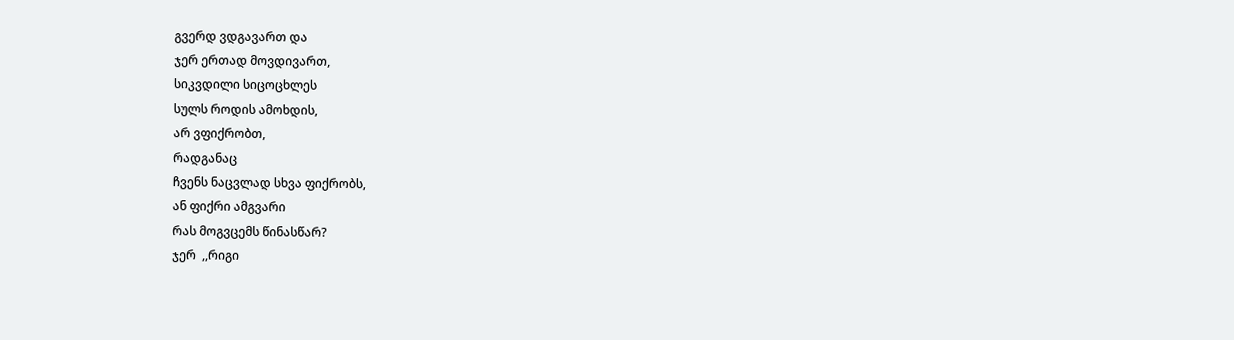გვერდ ვდგავართ და
ჯერ ერთად მოვდივართ,
სიკვდილი სიცოცხლეს
სულს როდის ამოხდის,
არ ვფიქრობთ,
რადგანაც
ჩვენს ნაცვლად სხვა ფიქრობს,
ან ფიქრი ამგვარი
რას მოგვცემს წინასწარ?
ჯერ  ,,რიგი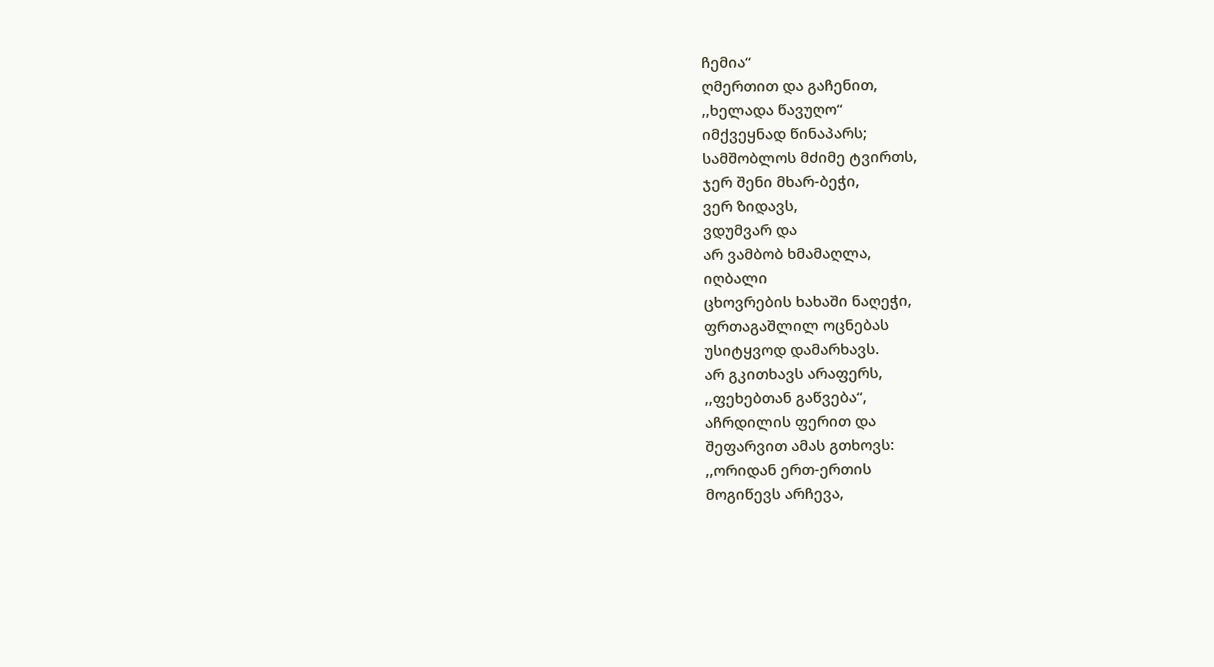ჩემია“
ღმერთით და გაჩენით,
,,ხელადა წავუღო“
იმქვეყნად წინაპარს;
სამშობლოს მძიმე ტვირთს,
ჯერ შენი მხარ-ბეჭი,
ვერ ზიდავს,
ვდუმვარ და
არ ვამბობ ხმამაღლა,
იღბალი
ცხოვრების ხახაში ნაღეჭი,
ფრთაგაშლილ ოცნებას
უსიტყვოდ დამარხავს.
არ გკითხავს არაფერს,
,,ფეხებთან გაწვება“,
აჩრდილის ფერით და
შეფარვით ამას გთხოვს:
,,ორიდან ერთ-ერთის
მოგიწევს არჩევა,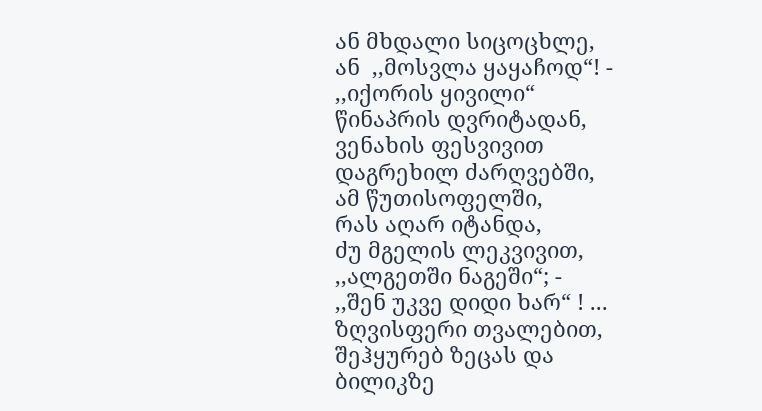ან მხდალი სიცოცხლე,
ან  ,,მოსვლა ყაყაჩოდ“! -
,,იქორის ყივილი“
წინაპრის დვრიტადან,
ვენახის ფესვივით
დაგრეხილ ძარღვებში,
ამ წუთისოფელში,
რას აღარ იტანდა,
ძუ მგელის ლეკვივით,
,,ალგეთში ნაგეში“; -
,,შენ უკვე დიდი ხარ“ ! ...
ზღვისფერი თვალებით,
შეჰყურებ ზეცას და
ბილიკზე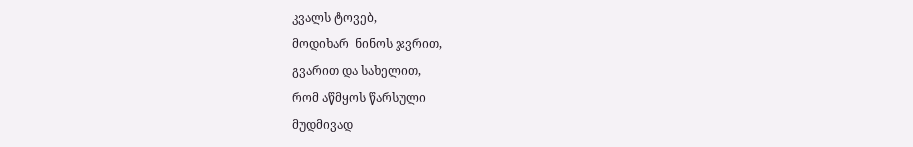კვალს ტოვებ,
მოდიხარ  ნინოს ჯვრით,
გვარით და სახელით,
რომ აწმყოს წარსული
მუდმივად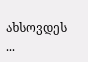ახსოვდეს ...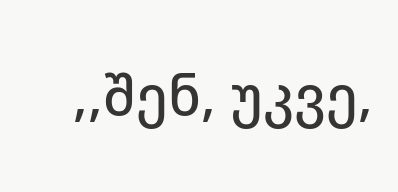,,შენ, უკვე,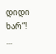დიდი ხარ“! ...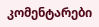კომენტარები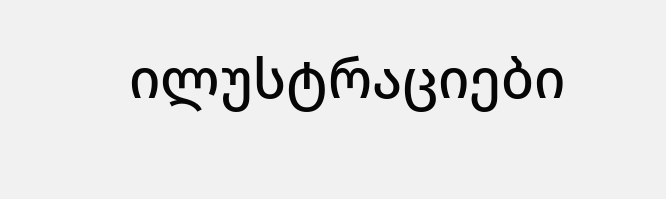ილუსტრაციები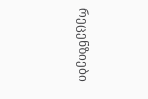რეცენზიები